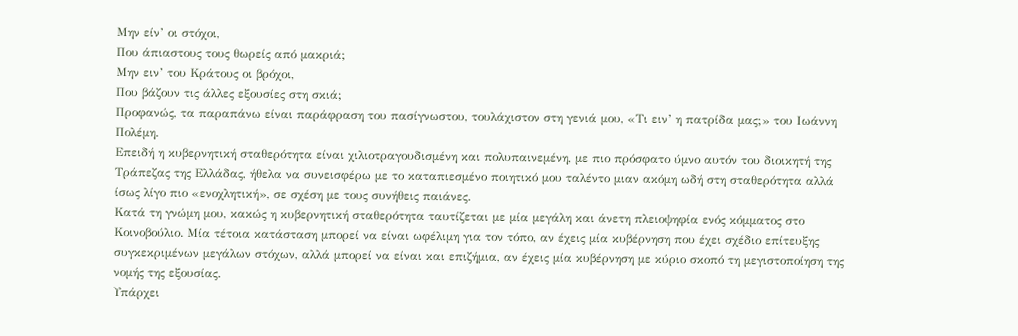Μην είν’ οι στόχοι,
Που άπιαστους τους θωρείς από μακριά;
Μην ειν’ του Κράτους οι βρόχοι,
Που βάζουν τις άλλες εξουσίες στη σκιά;
Προφανώς, τα παραπάνω είναι παράφραση του πασίγνωστου, τουλάχιστον στη γενιά μου, «Τι ειν’ η πατρίδα μας;» του Ιωάννη Πολέμη.
Επειδή η κυβερνητική σταθερότητα είναι χιλιοτραγουδισμένη και πολυπαινεμένη, με πιο πρόσφατο ύμνο αυτόν του διοικητή της Τράπεζας της Ελλάδας, ήθελα να συνεισφέρω με το καταπιεσμένο ποιητικό μου ταλέντο μιαν ακόμη ωδή στη σταθερότητα αλλά ίσως λίγο πιο «ενοχλητική», σε σχέση με τους συνήθεις παιάνες.
Κατά τη γνώμη μου, κακώς η κυβερνητική σταθερότητα ταυτίζεται με μία μεγάλη και άνετη πλειοψηφία ενός κόμματος στο Κοινοβούλιο. Μία τέτοια κατάσταση μπορεί να είναι ωφέλιμη για τον τόπο, αν έχεις μία κυβέρνηση που έχει σχέδιο επίτευξης συγκεκριμένων μεγάλων στόχων, αλλά μπορεί να είναι και επιζήμια, αν έχεις μία κυβέρνηση με κύριο σκοπό τη μεγιστοποίηση της νομής της εξουσίας.
Υπάρχει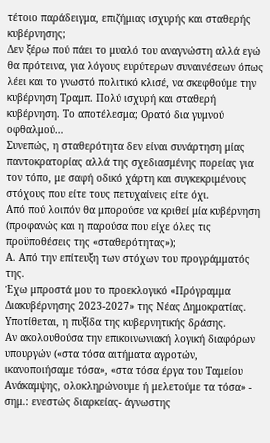τέτοιο παράδειγμα, επιζήμιας ισχυρής και σταθερής κυβέρνησης;
Δεν ξέρω πού πάει το μυαλό του αναγνώστη αλλά εγώ θα πρότεινα, για λόγους ευρύτερων συναινέσεων όπως λέει και το γνωστό πολιτικό κλισέ, να σκεφθούμε την κυβέρνηση Τραμπ. Πολύ ισχυρή και σταθερή κυβέρνηση. Το αποτέλεσμα; Ορατό δια γυμνού οφθαλμού…
Συνεπώς, η σταθερότητα δεν είναι συνάρτηση μίας παντοκρατορίας αλλά της σχεδιασμένης πορείας για τον τόπο, με σαφή οδικό χάρτη και συγκεκριμένους στόχους που είτε τους πετυχαίνεις είτε όχι.
Από πού λοιπόν θα μπορούσε να κριθεί μία κυβέρνηση (προφανώς και η παρούσα που είχε όλες τις προϋποθέσεις της «σταθερότητας»);
Α. Από την επίτευξη των στόχων του προγράμματός της.
Έχω μπροστά μου το προεκλογικό «Πρόγραμμα Διακυβέρνησης 2023-2027» της Νέας Δημοκρατίας. Υποτίθεται, η πυξίδα της κυβερνητικής δράσης.
Αν ακολουθούσα την επικοινωνιακή λογική διαφόρων υπουργών («στα τόσα αιτήματα αγροτών, ικανοποιήσαμε τόσα», «στα τόσα έργα του Ταμείου Ανάκαμψης, ολοκληρώνουμε ή μελετούμε τα τόσα» - σημ.: ενεστώς διαρκείας- άγνωστης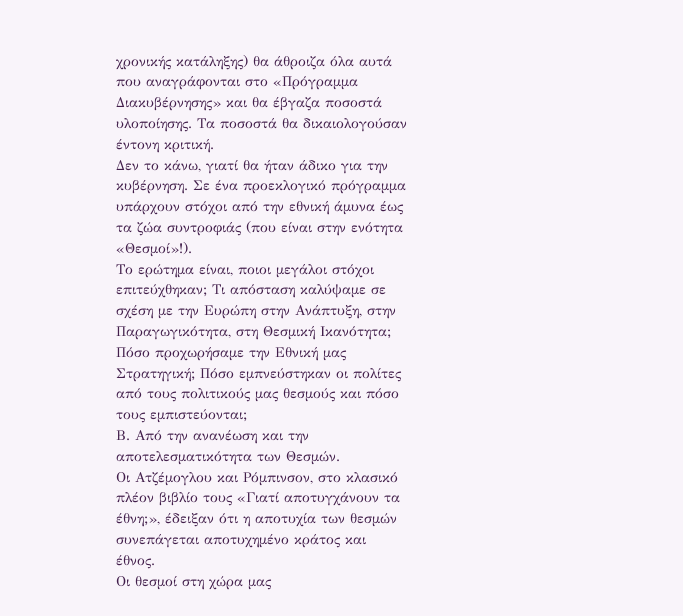χρονικής κατάληξης) θα άθροιζα όλα αυτά που αναγράφονται στο «Πρόγραμμα Διακυβέρνησης» και θα έβγαζα ποσοστά υλοποίησης. Τα ποσοστά θα δικαιολογούσαν έντονη κριτική.
Δεν το κάνω, γιατί θα ήταν άδικο για την κυβέρνηση. Σε ένα προεκλογικό πρόγραμμα υπάρχουν στόχοι από την εθνική άμυνα έως τα ζώα συντροφιάς (που είναι στην ενότητα «Θεσμοί»!).
Το ερώτημα είναι, ποιοι μεγάλοι στόχοι επιτεύχθηκαν; Τι απόσταση καλύψαμε σε σχέση με την Ευρώπη στην Ανάπτυξη, στην Παραγωγικότητα, στη Θεσμική Ικανότητα; Πόσο προχωρήσαμε την Εθνική μας Στρατηγική; Πόσο εμπνεύστηκαν οι πολίτες από τους πολιτικούς μας θεσμούς και πόσο τους εμπιστεύονται;
Β. Από την ανανέωση και την αποτελεσματικότητα των Θεσμών.
Οι Ατζέμογλου και Ρόμπινσον, στο κλασικό πλέον βιβλίο τους «Γιατί αποτυγχάνουν τα έθνη;», έδειξαν ότι η αποτυχία των θεσμών συνεπάγεται αποτυχημένο κράτος και έθνος.
Οι θεσμοί στη χώρα μας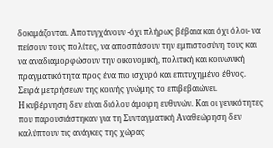δοκιμάζονται. Αποτυγχάνουν -όχι πλήρως βέβαια και όχι όλοι- να πείσουν τους πολίτες, να αποσπάσουν την εμπιστοσύνη τους και να αναδιαμορφώσουν την οικονομική, πολιτική και κοινωνική πραγματικότητα προς ένα πιο ισχυρό και επιτυχημένο έθνος.
Σειρά μετρήσεων της κοινής γνώμης το επιβεβαιώνει.
Η κυβέρνηση δεν είναι διόλου άμοιρη ευθυνών. Και οι γενικότητες που παρουσιάστηκαν για τη Συνταγματική Αναθεώρηση δεν καλύπτουν τις ανάγκες της χώρας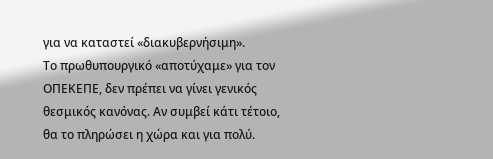για να καταστεί «διακυβερνήσιμη».
Το πρωθυπουργικό «αποτύχαμε» για τον ΟΠΕΚΕΠΕ, δεν πρέπει να γίνει γενικός θεσμικός κανόνας. Αν συμβεί κάτι τέτοιο, θα το πληρώσει η χώρα και για πολύ.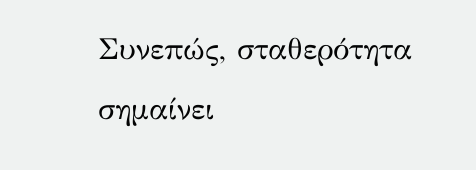Συνεπώς, σταθερότητα σημαίνει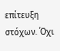επίτευξη στόχων. Όχι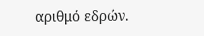αριθμό εδρών.